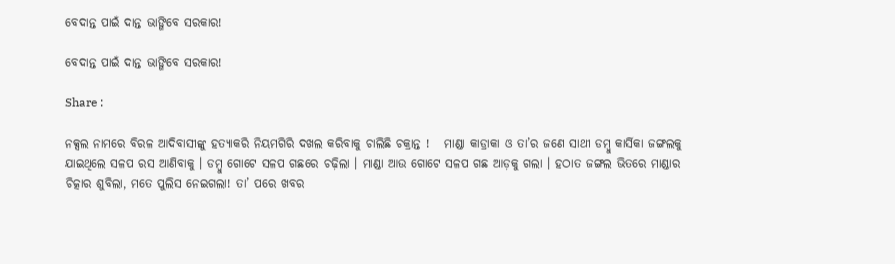ବେଦାନ୍ତ ପାଇଁ ଦାନ୍ତ ଭାଙ୍ଗିବେ ସରକାର!

ବେଦାନ୍ତ ପାଇଁ ଦାନ୍ତ ଭାଙ୍ଗିବେ ସରକାର!

Share :

ନକ୍ସଲ ନାମରେ ବିରଳ ଆଦିବାସୀଙ୍କୁ ହତ୍ୟାକରି ନିୟମଗିରି ଦଖଲ କରିବାକୁ ଚାଲିଛି ଚକ୍ରାନ୍ତ !   ମାଣ୍ଡା କାଡ୍ରାକା ଓ ତା’ର ଜଣେ ସାଥୀ ଡମ୍ବୁ କାର୍ସିକା ଜଙ୍ଗଲକୁ ଯାଇଥିଲେ ସଳପ ରସ ଆଣିବାକୁ । ଡମ୍ବୁ ଗୋଟେ ସଳପ ଗଛରେ ଚଢ଼ିଲା । ମାଣ୍ଡା ଆଉ ଗୋଟେ ସଳପ ଗଛ ଆଡ଼କୁ ଗଲା । ହଠାତ ଜଙ୍ଗଲ ଭିତରେ ମାଣ୍ଡାର ଚିତ୍କାର ଶୁବିଲା, ମତେ ପୁଲିସ ନେଇଗଲା! ତା’ ପରେ ଖବର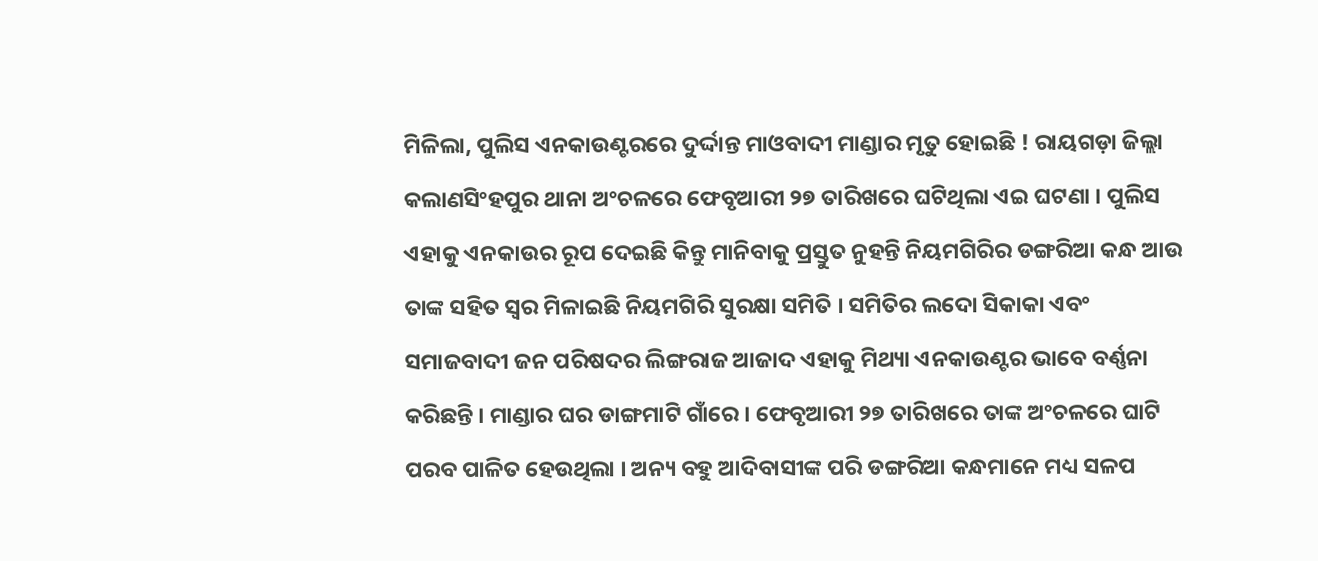ମିଳିଲା, ପୁଲିସ ଏନକାଉଣ୍ଟରରେ ଦୁର୍ଦ୍ଦାନ୍ତ ମାଓବାଦୀ ମାଣ୍ଡାର ମୃତୁ ହୋଇଛି ! ରାୟଗଡ଼ା ଜିଲ୍ଲା କଲାଣସିଂହପୁର ଥାନା ଅଂଚଳରେ ଫେବୃଆରୀ ୨୭ ତାରିଖରେ ଘଟିଥିଲା ଏଇ ଘଟଣା । ପୁଲିସ ଏହାକୁ ଏନକାଉର ରୂପ ଦେଇଛି କିନ୍ତୁ ମାନିବାକୁ ପ୍ରସ୍ତୁତ ନୁହନ୍ତି ନିୟମଗିରିର ଡଙ୍ଗରିଆ କନ୍ଧ ଆଉ ତାଙ୍କ ସହିତ ସ୍ବର ମିଳାଇଛି ନିୟମଗିରି ସୁରକ୍ଷା ସମିତି । ସମିତିର ଲଦୋ ସିକାକା ଏବଂ ସମାଜବାଦୀ ଜନ ପରିଷଦର ଲିଙ୍ଗରାଜ ଆଜାଦ ଏହାକୁ ମିଥ୍ୟା ଏନକାଉଣ୍ଟର ଭାବେ ବର୍ଣ୍ଣନା କରିଛନ୍ତି । ମାଣ୍ଡାର ଘର ଡାଙ୍ଗମାଟି ଗାଁରେ । ଫେବୃଆରୀ ୨୭ ତାରିଖରେ ତାଙ୍କ ଅଂଚଳରେ ଘାଟି ପରବ ପାଳିତ ହେଉଥିଲା । ଅନ୍ୟ ବହୁ ଆଦିବାସୀଙ୍କ ପରି ଡଙ୍ଗରିଆ କନ୍ଧମାନେ ମଧ୍ୟ ସଳପ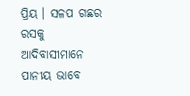ପ୍ରିୟ । ସଳପ ଗଛର ରସକୁ ଆଦିବାସୀମାନେ ପାନୀୟ ଭାବେ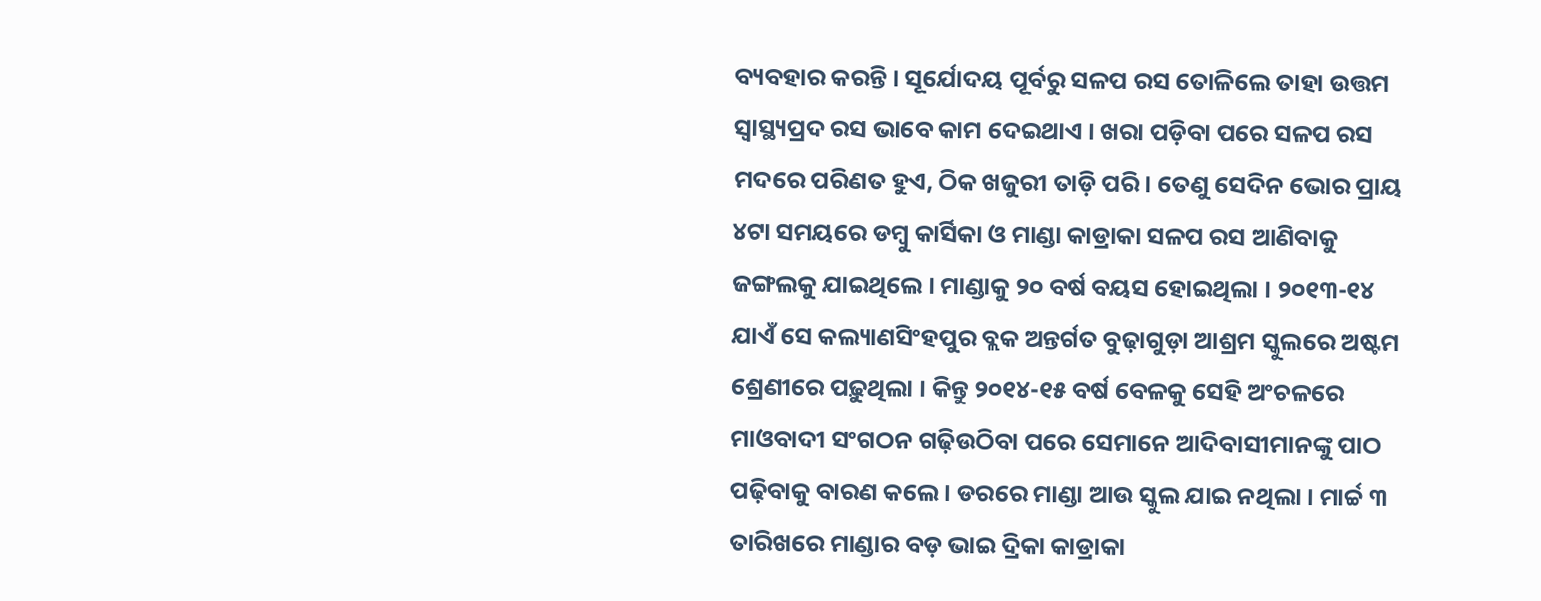ବ୍ୟବହାର କରନ୍ତି । ସୂର୍ଯୋଦୟ ପୂର୍ବରୁ ସଳପ ରସ ତୋଳିଲେ ତାହା ଉତ୍ତମ ସ୍ବାସ୍ଥ୍ୟପ୍ରଦ ରସ ଭାବେ କାମ ଦେଇଥାଏ । ଖରା ପଡ଼ିବା ପରେ ସଳପ ରସ ମଦରେ ପରିଣତ ହୁଏ, ଠିକ ଖଜୁରୀ ତାଡ଼ି ପରି । ତେଣୁ ସେଦିନ ଭୋର ପ୍ରାୟ ୪ଟା ସମୟରେ ଡମ୍ବୁ କାର୍ସିକା ଓ ମାଣ୍ଡା କାଡ୍ରାକା ସଳପ ରସ ଆଣିବାକୁ ଜଙ୍ଗଲକୁ ଯାଇଥିଲେ । ମାଣ୍ଡାକୁ ୨୦ ବର୍ଷ ବୟସ ହୋଇଥିଲା । ୨୦୧୩-୧୪ ଯାଏଁ ସେ କଲ୍ୟାଣସିଂହପୁର ବ୍ଲକ ଅନ୍ତର୍ଗତ ବୁଢ଼ାଗୁଡ଼ା ଆଶ୍ରମ ସ୍କୁଲରେ ଅଷ୍ଟମ ଶ୍ରେଣୀରେ ପଢ଼ୁଥିଲା । କିନ୍ତୁ ୨୦୧୪-୧୫ ବର୍ଷ ବେଳକୁ ସେହି ଅଂଚଳରେ ମାଓବାଦୀ ସଂଗଠନ ଗଢ଼ିଉଠିବା ପରେ ସେମାନେ ଆଦିବାସୀମାନଙ୍କୁ ପାଠ ପଢ଼ିବାକୁ ବାରଣ କଲେ । ଡରରେ ମାଣ୍ଡା ଆଉ ସ୍କୁଲ ଯାଇ ନଥିଲା । ମାର୍ଚ୍ଚ ୩ ତାରିଖରେ ମାଣ୍ଡାର ବଡ଼ ଭାଇ ଦ୍ରିକା କାଡ୍ରାକା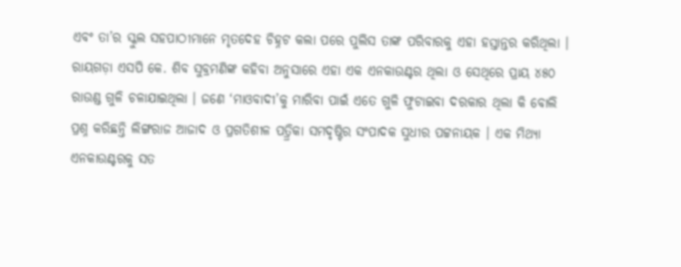ଏବଂ ତା’ର ସ୍କୁଲ ସହପାଠୀମାନେ ମୃତଦେହ ଚିହ୍ନଟ କଲା ପରେ ପୁଲିସ ତାଙ୍କ ପରିବାରକୁ ଏହା ହସ୍ତାନ୍ତର କରିଥିଲା । ରାୟଗଡ଼ା ଏସପି କେ. ଶିବ ସୁବ୍ରମଣିଙ୍କ କହିବା ଅନୁସାରେ ଏହା ଏକ ଏନକାଉଣ୍ଟର ଥିଲା ଓ ସେଥିରେ ପ୍ରାୟ ୪୫୦ ରାଉଣ୍ଡ ଗୁଳି ଚଳାଯାଇଥିଲା । ଜଣେ ‘ମାଓବାଦୀ’କୁ ମାରିବା ପାଇଁ ଏତେ ଗୁଳି ଫୁଟାଇବା ଦରକାର ଥିଲା କି ବୋଲି ପ୍ରଶ୍ନ କରିଛନ୍ତି ଲିଙ୍ଗରାଜ ଆଜାଦ ଓ ପ୍ରଗତିଶୀଳ ପତ୍ର୍ରିକା ସମଦୃଷ୍ଟିର ସଂପାଦକ ସୁଧୀର ପଟ୍ଟନାୟକ । ଏକ ମିଥ୍ୟା ଏନକାଉଣ୍ଟରକୁ ସତ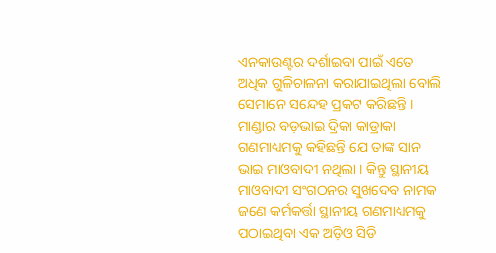ଏନକାଉଣ୍ଟର ଦର୍ଶାଇବା ପାଇଁ ଏତେ ଅଧିକ ଗୁଳିଚାଳନା କରାଯାଇଥିଲା ବୋଲି ସେମାନେ ସନ୍ଦେହ ପ୍ରକଟ କରିଛନ୍ତି । ମାଣ୍ଡାର ବଡ଼ଭାଇ ଦ୍ରିକା କାଡ୍ରାକା ଗଣମାଧ୍ୟମକୁ କହିଛନ୍ତି ଯେ ତାଙ୍କ ସାନ ଭାଇ ମାଓବାଦୀ ନଥିଲା । କିନ୍ତୁ ସ୍ଥାନୀୟ ମାଓବାଦୀ ସଂଗଠନର ସୁଖଦେବ ନାମକ ଜଣେ କର୍ମକର୍ତ୍ତା ସ୍ଥାନୀୟ ଗଣମାଧ୍ୟମକୁ ପଠାଇଥିବା ଏକ ଅଡ଼ିଓ ସିଡି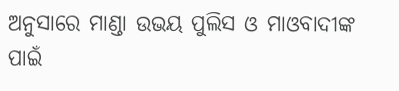ଅନୁସାରେ ମାଣ୍ଡା ଉଭୟ ପୁଲିସ ଓ ମାଓବାଦୀଙ୍କ ପାଇଁ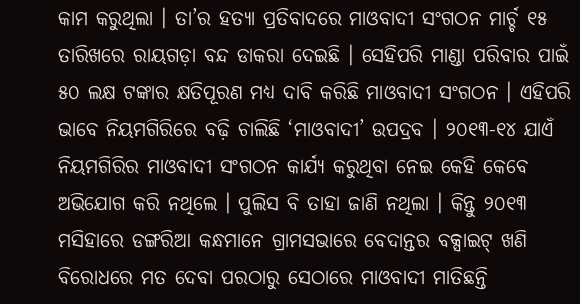କାମ କରୁଥିଲା । ତା’ର ହତ୍ୟା ପ୍ରତିବାଦରେ ମାଓବାଦୀ ସଂଗଠନ ମାର୍ଚ୍ଚ ୧୫ ତାରିଖରେ ରାୟଗଡ଼ା ବନ୍ଦ ଡାକରା ଦେଇଛି । ସେହିପରି ମାଣ୍ଡା ପରିବାର ପାଇଁ ୫୦ ଲକ୍ଷ ଟଙ୍କାର କ୍ଷତିପୂରଣ ମଧ୍ୟ ଦାବି କରିଛି ମାଓବାଦୀ ସଂଗଠନ । ଏହିପରି ଭାବେ ନିୟମଗିରିରେ ବଢ଼ି ଚାଲିଛି ‘ମାଓବାଦୀ’ ଉପଦ୍ରବ । ୨୦୧୩-୧୪ ଯାଏଁ ନିୟମଗିରିର ମାଓବାଦୀ ସଂଗଠନ କାର୍ଯ୍ୟ କରୁଥିବା ନେଇ କେହି କେବେ ଅଭିଯୋଗ କରି ନଥିଲେ । ପୁଲିସ ବି ତାହା ଜାଣି ନଥିଲା । କିନ୍ତୁ ୨୦୧୩ ମସିହାରେ ଡଙ୍ଗରିଆ କନ୍ଧମାନେ ଗ୍ରାମସଭାରେ ବେଦାନ୍ତର ବକ୍ସାଇଟ୍ ଖଣି ବିରୋଧରେ ମତ ଦେବା ପରଠାରୁ ସେଠାରେ ମାଓବାଦୀ ମାତିଛନ୍ତି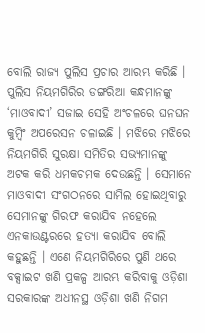ବୋଲି ରାଜ୍ୟ ପୁଲିସ ପ୍ରଚାର ଆରମ୍ଭ କରିଛି । ପୁଲିସ ନିୟମଗିରିର ଡଙ୍ଗରିଆ କନ୍ଧମାନଙ୍କୁ ‘ମାଓବାଦୀ’ ସଜାଇ ସେହି ଅଂଚଳରେ ଘନଘନ କୁମ୍ବିଂ ଅପରେସନ ଚଳାଇଛି । ମଝିରେ ମଝିରେ ନିୟମଗିରି ସୁରକ୍ଷା ସମିତିର ସଭ୍ୟମାନଙ୍କୁ ଅଟକ କରି ଧମକଚମକ ଦେଉଛନ୍ତି । ସେମାନେ ମାଓବାଦୀ ସଂଗଠନରେ ସାମିଲ ହୋଇଥିବାରୁ ସେମାନଙ୍କୁ ଗିରଫ କରାଯିବ ନହେଲେ ଏନକାଉଣ୍ଟରରେ ହତ୍ୟା କରାଯିବ ବୋଲି କହୁଛନ୍ତି । ଏଣେ ନିୟମଗିରିରେ ପୁଣି ଥରେ ବକ୍ସାଇଟ ଖଣି ପ୍ରକଳ୍ପ ଆରମ୍ଭ କରିବାକୁ ଓଡ଼ିଶା ସରକାରଙ୍କ ଅଧୀନସ୍ଥ ଓଡ଼ିଶା ଖଣି ନିଗମ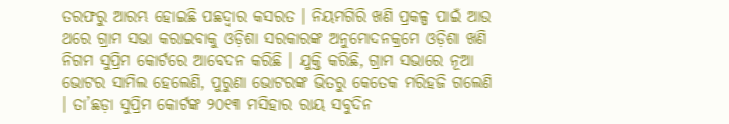ତରଫରୁ ଆରମ୍ଭ ହୋଇଛି ପଛଦ୍ବାର କସରତ । ନିୟମଗିରି ଖଣି ପ୍ରକଳ୍ପ ପାଇଁ ଆଉ ଥରେ ଗ୍ରାମ ସଭା କରାଇବାକୁ ଓଡ଼ିଶା ସରକାରଙ୍କ ଅନୁମୋଦନକ୍ରମେ ଓଡ଼ିଶା ଖଣି ନିଗମ ସୁପ୍ରିମ କୋର୍ଟରେ ଆବେଦନ କରିଛି । ଯୁକ୍ତି କରିଛି, ଗ୍ରାମ ସଭାରେ ନୂଆ ଭୋଟର ସାମିଲ ହେଲେଣି, ପୁରୁଣା ଭୋଟରଙ୍କ ଭିତରୁ କେତେକ ମରିହଜି ଗଲେଣି । ତା’ଛଡ଼ା ସୁପ୍ରିମ କୋର୍ଟଙ୍କ ୨୦୧୩ ମସିହାର ରାୟ ସବୁଦିନ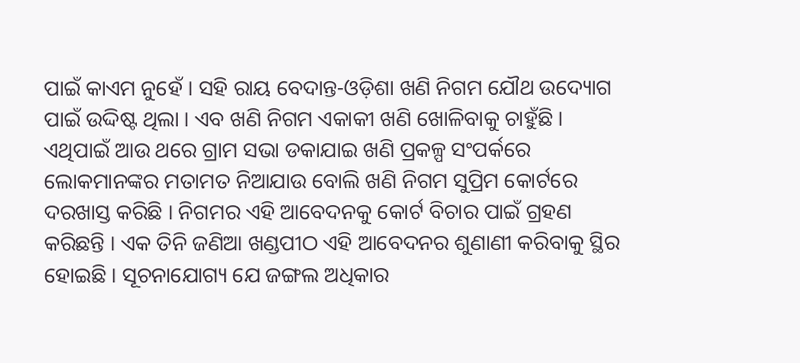ପାଇଁ କାଏମ ନୁହେଁ । ସହି ରାୟ ବେଦାନ୍ତ-ଓଡ଼ିଶା ଖଣି ନିଗମ ଯୌଥ ଉଦ୍ୟୋଗ ପାଇଁ ଉଦ୍ଦିଷ୍ଟ ଥିଲା । ଏବ ଖଣି ନିଗମ ଏକାକୀ ଖଣି ଖୋଳିବାକୁ ଚାହୁଁଛି । ଏଥିପାଇଁ ଆଉ ଥରେ ଗ୍ରାମ ସଭା ଡକାଯାଇ ଖଣି ପ୍ରକଳ୍ପ ସଂପର୍କରେ ଲୋକମାନଙ୍କର ମତାମତ ନିଆଯାଉ ବୋଲି ଖଣି ନିଗମ ସୁପ୍ରିମ କୋର୍ଟରେ ଦରଖାସ୍ତ କରିଛି । ନିଗମର ଏହି ଆବେଦନକୁ କୋର୍ଟ ବିଚାର ପାଇଁ ଗ୍ରହଣ କରିଛନ୍ତି । ଏକ ତିନି ଜଣିଆ ଖଣ୍ଡପୀଠ ଏହି ଆବେଦନର ଶୁଣାଣୀ କରିବାକୁ ସ୍ଥିର ହୋଇଛି । ସୂଚନାଯୋଗ୍ୟ ଯେ ଜଙ୍ଗଲ ଅଧିକାର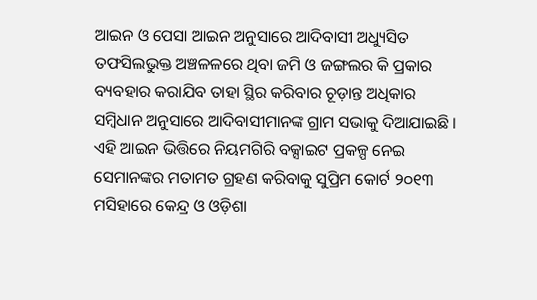ଆଇନ ଓ ପେସା ଆଇନ ଅନୁସାରେ ଆଦିବାସୀ ଅଧ୍ୟୁସିତ ତଫସିଲଭୁକ୍ତ ଅଞ୍ଚଳଳରେ ଥିବା ଜମି ଓ ଜଙ୍ଗଲର କି ପ୍ରକାର ବ୍ୟବହାର କରାଯିବ ତାହା ସ୍ଥିର କରିବାର ଚୂଡ଼ାନ୍ତ ଅଧିକାର ସମ୍ବିଧାନ ଅନୁସାରେ ଆଦିବାସୀମାନଙ୍କ ଗ୍ରାମ ସଭାକୁ ଦିଆଯାଇଛି । ଏହି ଆଇନ ଭିତ୍ତିରେ ନିୟମଗିରି ବକ୍ସାଇଟ ପ୍ରକଳ୍ପ ନେଇ ସେମାନଙ୍କର ମତାମତ ଗ୍ରହଣ କରିବାକୁ ସୁପ୍ରିମ କୋର୍ଟ ୨୦୧୩ ମସିହାରେ କେନ୍ଦ୍ର ଓ ଓଡ଼ିଶା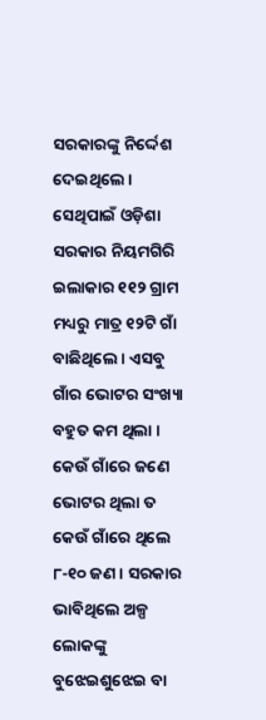ସରକାରଙ୍କୁ ନିର୍ଦ୍ଦେଶ ଦେଇଥିଲେ । ସେଥିପାଇଁ ଓଡ଼ିଶା ସରକାର ନିୟମଗିରି ଇଲାକାର ୧୧୨ ଗ୍ରାମ ମଧ୍ୟରୁ ମାତ୍ର ୧୨ଟି ଗାଁ ବାଛିଥିଲେ । ଏସବୁ ଗାଁର ଭୋଟର ସଂଖ୍ୟା ବହୁତ କମ ଥିଲା । କେଉଁ ଗାଁରେ ଜଣେ ଭୋଟର ଥିଲା ତ କେଉଁ ଗାଁରେ ଥିଲେ ୮-୧୦ ଜଣ । ସରକାର ଭାବିଥିଲେ ଅଳ୍ପ ଲୋକଙ୍କୁ ବୁଝେଇଶୁଝେଇ ବା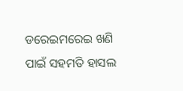ଡରେଇମରେଇ ଖଣି ପାଇଁ ସହମତି ହାସଲ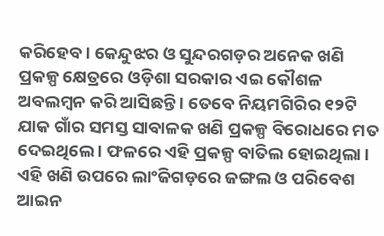କରିହେବ । କେନ୍ଦୁଝର ଓ ସୁନ୍ଦରଗଡ଼ର ଅନେକ ଖଣି ପ୍ରକଳ୍ପ କ୍ଷେତ୍ରରେ ଓଡ଼ିଶା ସରକାର ଏଇ କୌଶଳ ଅବଲମ୍ବନ କରି ଆସିଛନ୍ତି । ତେବେ ନିୟମଗିରିର ୧୨ଟି ଯାକ ଗାଁର ସମସ୍ତ ସାବାଳକ ଖଣି ପ୍ରକଳ୍ପ ବିରୋଧରେ ମତ ଦେଇଥିଲେ । ଫଳରେ ଏହି ପ୍ରକଳ୍ପ ବାତିଲ ହୋଇଥିଲା । ଏହି ଖଣି ଉପରେ ଲାଂଜିଗଡ଼ରେ ଜଙ୍ଗଲ ଓ ପରିବେଶ ଆଇନ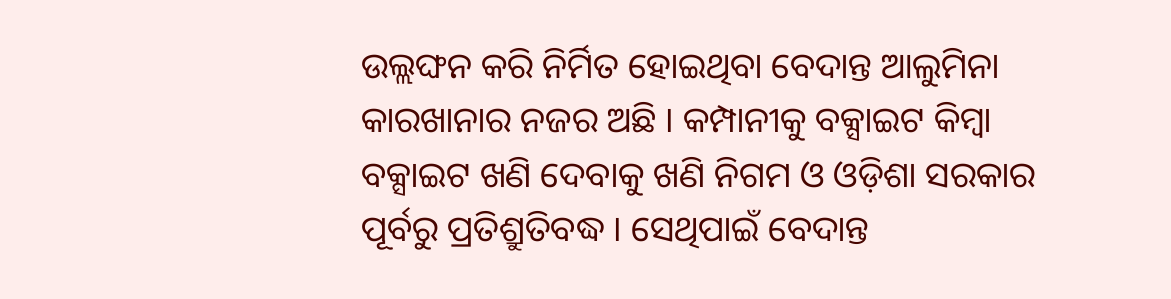ଉଲ୍ଲଙ୍ଘନ କରି ନିର୍ମିତ ହୋଇଥିବା ବେଦାନ୍ତ ଆଲୁମିନା କାରଖାନାର ନଜର ଅଛି । କମ୍ପାନୀକୁ ବକ୍ସାଇଟ କିମ୍ବା ବକ୍ସାଇଟ ଖଣି ଦେବାକୁ ଖଣି ନିଗମ ଓ ଓଡ଼ିଶା ସରକାର ପୂର୍ବରୁ ପ୍ରତିଶ୍ରୁତିବଦ୍ଧ । ସେଥିପାଇଁ ବେଦାନ୍ତ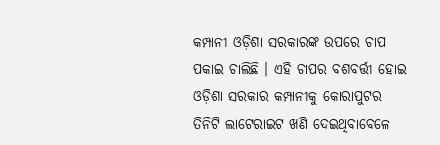କମ୍ପାନୀ ଓଡ଼ିଶା ସରକାରଙ୍କ ଉପରେ ଚାପ ପକାଇ ଚାଲିଛି । ଏହି ଚାପର ବଶବର୍ତ୍ତୀ ହୋଇ ଓଡ଼ିଶା ସରକାର କମ୍ପାନୀକୁ କୋରାପୁଟର ତିନିଟି ଲାଟେରାଇଟ ଖଣି ଦେଇଥିବାବେଳେ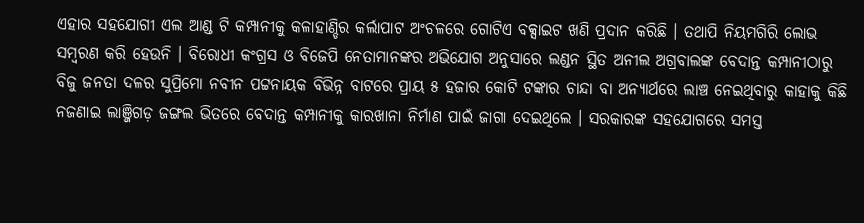ଏହାର ସହଯୋଗୀ ଏଲ ଆଣ୍ଡ ଟି କମ୍ପାନୀକୁ କଳାହାଣ୍ଡିର କର୍ଲାପାଟ ଅଂଚଳରେ ଗୋଟିଏ ବକ୍ସାଇଟ ଖଣି ପ୍ରଦାନ କରିଛି । ତଥାପି ନିୟମଗିରି ଲୋଭ ସମ୍ବରଣ କରି ହେଉନି । ବିରୋଧୀ କଂଗ୍ରସ ଓ ବିଜେପି ନେତାମାନଙ୍କର ଅଭିଯୋଗ ଅନୁସାରେ ଲଣ୍ଡନ ସ୍ଥିତ ଅନୀଲ ଅଗ୍ରବାଲଙ୍କ ବେଦାନ୍ତ କମ୍ପାନୀଠାରୁ ବିଜୁ ଜନତା ଦଳର ସୁପ୍ରିମୋ ନବୀନ ପଟ୍ଟନାୟକ ବିଭିନ୍ନ ବାଟରେ ପ୍ରାୟ ୫ ହଜାର କୋଟି ଟଙ୍କାର ଚାନ୍ଦା ବା ଅନ୍ୟାର୍ଥରେ ଲାଞ୍ଚ ନେଇଥିବାରୁ କାହାକୁ କିଛି ନଜଣାଇ ଲାଞ୍ଜିଗଡ଼ ଜଙ୍ଗଲ ଭିତରେ ବେଦାନ୍ତ କମ୍ପାନୀକୁ କାରଖାନା ନିର୍ମାଣ ପାଇଁ ଜାଗା ଦେଇଥିଲେ । ସରକାରଙ୍କ ସହଯୋଗରେ ସମସ୍ତ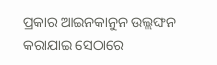ପ୍ରକାର ଆଇନକାନୁନ ଉଲ୍ଲଙ୍ଘନ କରାଯାଇ ସେଠାରେ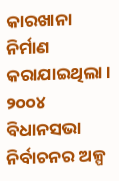କାରଖାନା ନିର୍ମାଣ କରାଯାଇଥିଲା । ୨୦୦୪ ବିଧାନସଭା ନିର୍ବାଚନର ଅଳ୍ପ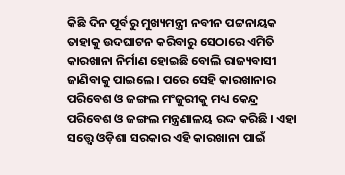କିଛି ଦିନ ପୂର୍ବରୁ ମୁଖ୍ୟମନ୍ତ୍ରୀ ନବୀନ ପଟ୍ଟନାୟକ ତାହାକୁ ଉଦଘାଟନ କରିବାରୁ ସେଠାରେ ଏମିତି କାରଖାନା ନିର୍ମାଣ ହୋଇଛି ବୋଲି ରାଜ୍ୟବାସୀ ଜାଣିବାକୁ ପାଇଲେ । ପରେ ସେହି କାରଖାନାର ପରିବେଶ ଓ ଜଙ୍ଗଲ ମଂଜୁରୀକୁ ମଧ୍ୟ କେନ୍ଦ୍ର ପରିବେଶ ଓ ଜଙ୍ଗଲ ମନ୍ତ୍ରଣାଳୟ ରଦ୍ଦ କରିଛି । ଏହା ସତ୍ତ୍ବେ ଓଡ଼ିଶା ସରକାର ଏହି କାରଖାନା ପାଇଁ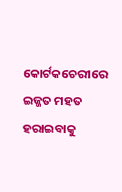କୋର୍ଟକଚେରୀରେ ଇଜ୍ଜତ ମହତ ହରାଇବାକୁ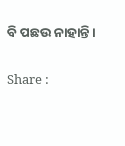ବି ପଛଉ ନାହାନ୍ତି ।

Share :